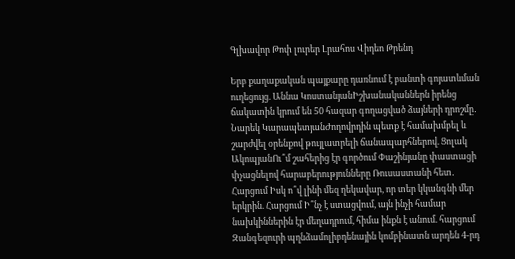Գլխավոր Թոփ լուրեր Լրահոս Վիդեո Թրենդ

Երբ քաղաքական պայքարը դառնում է բանտի գոյատևման ուղեցույց. Աննա ԿոստանյանԻշխանականներն իրենց ճակատին կրում են 50 հազար գողացված ձայների դրոշմը․ Նարեկ ԿարապետյանԺողովրդին պետք է համախմբել և շարժվել օրենքով թույլատրելի ճանապարհներով. Ցոլակ ԱկոպյանՈւ՞մ շահերից էր գործում Փաշինյանը փաստացի փչացնելով հարաբերությունները Ռուսաստանի հետ․ Հարցում Իսկ ո՞վ լինի մեզ ղեկավար, որ տեր կկանգնի մեր երկրին. Հարցում Ի՞նչ է ստացվում, այն ինչի համար նախկիններին էր մեղադրում, հիմա ինքն է անում. հարցում Զանգեզուրի պղնձամոլիբդենային կոմբինատն արդեն 4-րդ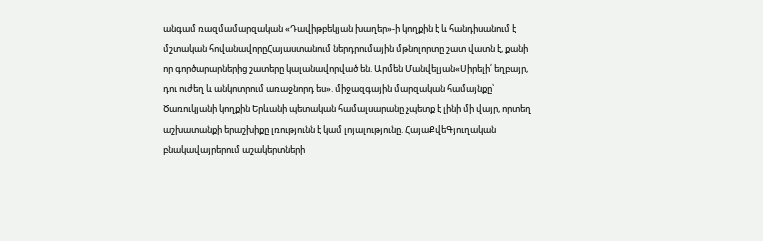անգամ ռազմամարզական «Դավիթբեկյան խաղեր»-ի կողքին է և հանդիսանում է մշտական հովանավորըՀայաստանում ներդրումային մթնոլորտը շատ վատն է, քանի որ գործարարներից շատերը կալանավորված են. Արմեն Մանվելյան«Սիրելի՛ եղբայր, դու ուժեղ և անկոտրում առաջնորդ ես». միջազգային մարզական համայնքը՝ Ծառուկյանի կողքին Երևանի պետական համալսարանը չպետք է լինի մի վայր, որտեղ աշխատանքի երաշխիքը լռությունն է կամ լոյալությունը. ՀայաՔվեԳյուղական բնակավայրերում աշակերտների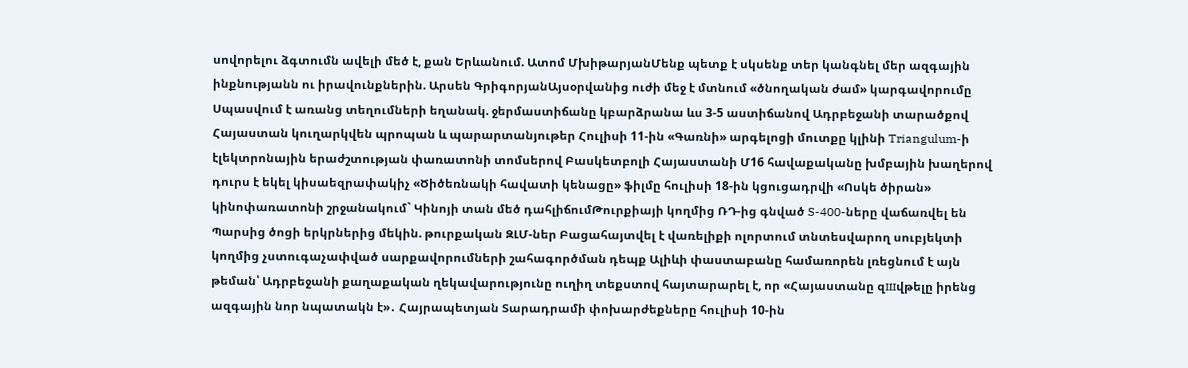սովորելու ձգտումն ավելի մեծ է, քան Երևանում. Ատոմ ՄխիթարյանՄենք պետք է սկսենք տեր կանգնել մեր ազգային ինքնությանն ու իրավունքներին. Արսեն ԳրիգորյանԱյսօրվանից ուժի մեջ է մտնում «ծնողական ժամ» կարգավորումը Սպասվում է առանց տեղումների եղանակ. ջերմաստիճանը կբարձրանա ևս 3-5 աստիճանով Ադրբեջանի տարածքով Հայաստան կուղարկվեն պրոպան և պարարտանյութեր Հուլիսի 11-ին «Գառնի» արգելոցի մուտքը կլինի Triangulum-ի էլեկտրոնային երաժշտության փառատոնի տոմսերով Բասկետբոլի Հայաստանի Մ16 հավաքականը խմբային խաղերով դուրս է եկել կիսաեզրափակիչ «Ծիծեռնակի հավատի կենացը» ֆիլմը հուլիսի 18-ին կցուցադրվի «Ոսկե ծիրան» կինոփառատոնի շրջանակում` Կինոյի տան մեծ դահլիճումԹուրքիայի կողմից ՌԴ-ից գնված S-400-ները վաճառվել են Պարսից ծոցի երկրներից մեկին. թուրքական ԶԼՄ-ներ Բացահայտվել է վառելիքի ոլորտում տնտեսվարող սուբյեկտի կողմից չստուգաչափված սարքավորումների շահագործման դեպք Ալիևի փաստաբանը համառորեն լռեցնում է այն թեման՝ Ադրբեջանի քաղաքական ղեկավարությունը ուղիղ տեքստով հայտարարել է, որ «Հայաստանը զшվթելը իրենց ազգային նոր նպատակն է»․ Հայրապետյան Տարադրամի փոխարժեքները հուլիսի 10-ին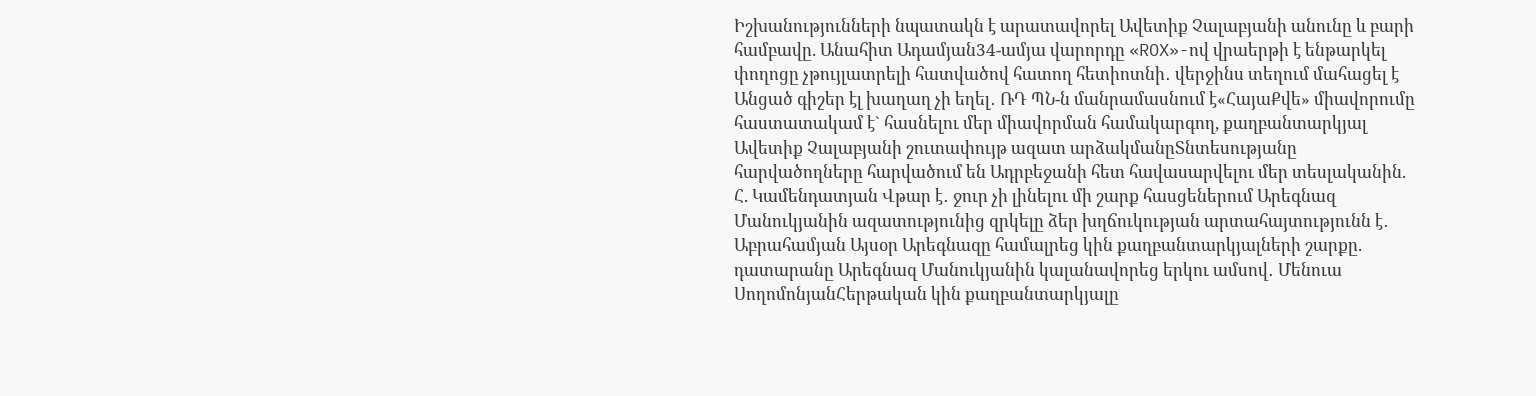Իշխանությունների նպատակն է արատավորել Ավետիք Չալաբյանի անունը և բարի համբավը. Անահիտ Ադամյան34-ամյա վարորդը «ROX»-ով վրաերթի է ենթարկել փողոցը չթույլատրելի հատվածով հատող հետիոտնի․ վերջինս տեղում մահացել է Անցած գիշեր էլ խաղաղ չի եղել․ ՌԴ ՊՆ-ն մանրամասնում է«ՀայաՔվե» միավորումը հաստատակամ է` հասնելու մեր միավորման համակարգող, քաղբանտարկյալ Ավետիք Չալաբյանի շուտափույթ ազատ արձակմանըՏնտեսությանը հարվածողները հարվածում են Ադրբեջանի հետ հավասարվելու մեր տեսլականին. Հ. Կամենդատյան Վթար է․ ջուր չի լինելու մի շարք հասցեներում Արեգնազ Մանուկյանին ազատությունից զրկելը ձեր խղճուկության արտահայտությունն է․ Աբրահամյան Այսօր Արեգնազը համալրեց կին քաղբանտարկյալների շարքը. դատարանը Արեգնազ Մանուկյանին կալանավորեց երկու ամսով․ Մենուա ՍողոմոնյանՀերթական կին քաղբանտարկյալը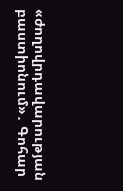«ժողովրդավարության բաստիոնում»․ Գոհար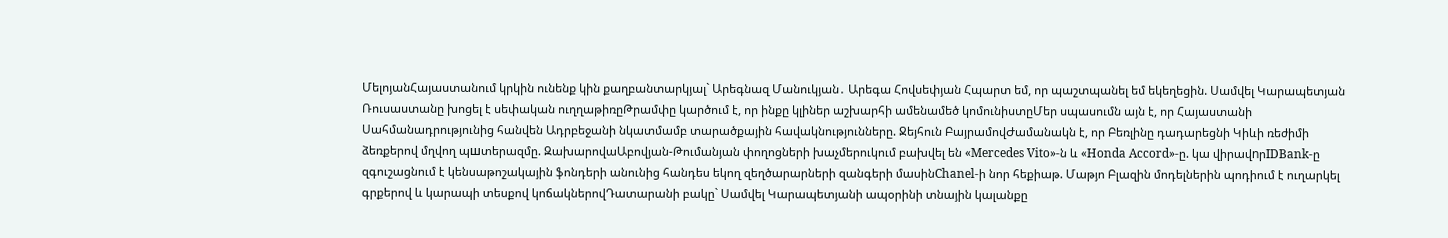ՄելոյանՀայաստանում կրկին ունենք կին քաղբանտարկյալ` Արեգնազ Մանուկյան․ Արեգա Հովսեփյան Հպարտ եմ, որ պաշտպանել եմ եկեղեցին. Սամվել Կարապետյան Ռուսաստանը խոցել է սեփական ուղղաթիռըԹրամփը կարծում է, որ ինքը կլիներ աշխարհի ամենամեծ կոմունիստըՄեր սպասումն այն է, որ Հայաստանի Սահմանադրությունից հանվեն Ադրբեջանի նկատմամբ տարածքային հավակնությունները. Ջեյհուն ԲայրամովԺամանակն է, որ Բեռլինը դադարեցնի Կիևի ռեժիմի ձեռքերով մղվող պшտերազմը. ԶախարովաԱբովյան-Թումանյան փողոցների խաչմերուկում բախվել են «Mercedes Vito»-ն և «Honda Accord»-ը. կա վիրավnրIDBank-ը զգուշացնում է կենսաթոշակային ֆոնդերի անունից հանդես եկող զեղծարարների զանգերի մասինChanel-ի նոր հեքիաթ. Մաթյո Բլազին մոդելներին պոդիում է ուղարկել գրքերով և կարապի տեսքով կոճակներովԴատարանի բակը` Սամվել Կարապետյանի ապօրինի տնային կալանքը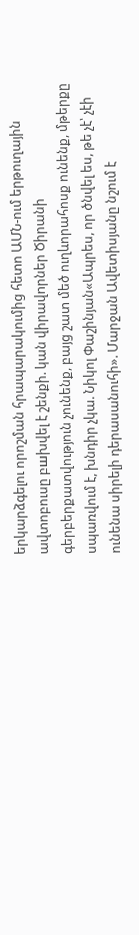երկարձգելու որոշման հրապարակումից հետո ԱՄՆ-ում երթուղային ավտոբուսը բшխվել է շենքի. կան վիրավnրներ Ծիրանի գերբերքատվություն չունենք, բայց շատ մեծ ուղևորահոսք ունենք, մթերքը սպառվում է, խնդիր չկա. Նիկոլ Փաշինյան«Ապրես, որ ծնվել ես, թե չէ՝ չէի ունենա սիրելի դերասանուհի». Մարջան Ավետիսյանը նշում է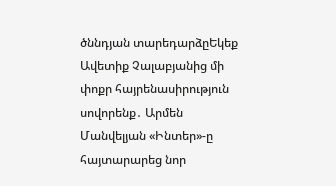ծննդյան տարեդարձըԵկեք Ավետիք Չալաբյանից մի փոքր հայրենասիրություն սովորենք․ Արմեն Մանվելյան «Ինտեր»-ը հայտարարեց նոր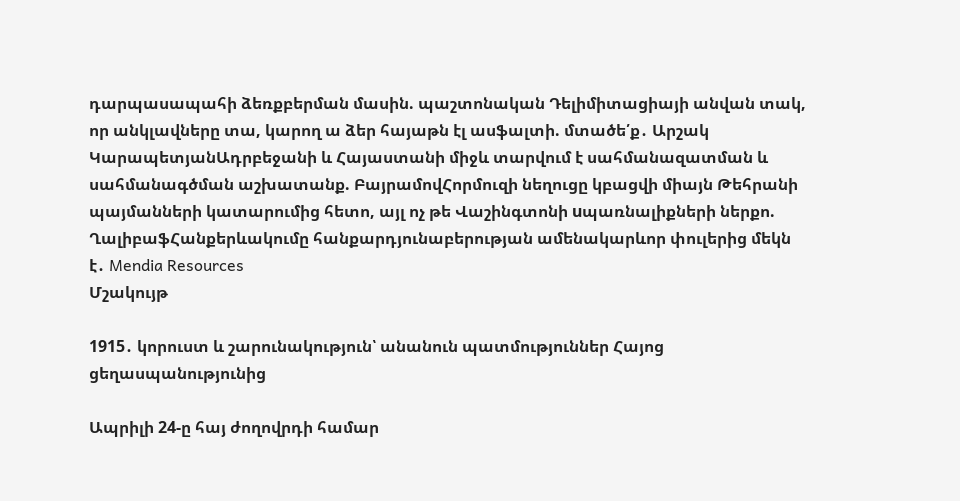դարպասապահի ձեռքբերման մասին. պաշտոնական Դելիմիտացիայի անվան տակ, որ անկլավները տա, կարող ա ձեր հայաթն էլ ասֆալտի. մտածե՛ք․ Արշակ ԿարապետյանԱդրբեջանի և Հայաստանի միջև տարվում է սահմանազատման և սահմանագծման աշխատանք. ԲայրամովՀորմուզի նեղուցը կբացվի միայն Թեհրանի պայմանների կատարումից հետո, այլ ոչ թե Վաշինգտոնի uպառնալիքների ներքո. ՂալիբաֆՀանքերևակումը հանքարդյունաբերության ամենակարևոր փուլերից մեկն է․ Mendia Resources
Մշակույթ

1915․ կորուստ և շարունակություն՝ անանուն պատմություններ Հայոց ցեղասպանությունից

Ապրիլի 24-ը հայ ժողովրդի համար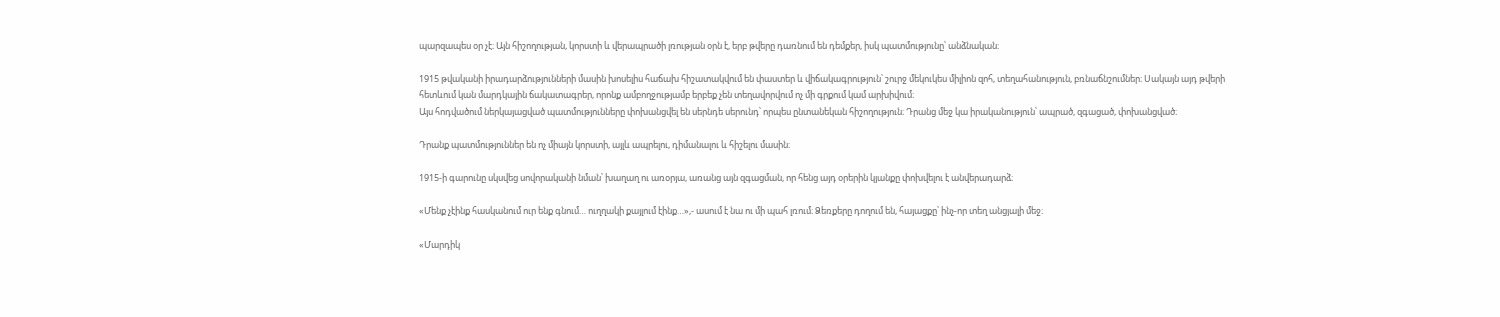պարզապես օր չէ։ Այն հիշողության, կորստի և վերապրածի լռության օրն է, երբ թվերը դառնում են դեմքեր, իսկ պատմությունը՝ անձնական։

1915 թվականի իրադարձությունների մասին խոսելիս հաճախ հիշատակվում են փաստեր և վիճակագրություն՝ շուրջ մեկուկես միլիոն զոհ, տեղահանություն, բռնաճնշումներ։ Սակայն այդ թվերի հետևում կան մարդկային ճակատագրեր, որոնք ամբողջությամբ երբեք չեն տեղավորվում ոչ մի գրքում կամ արխիվում։
Այս հոդվածում ներկայացված պատմությունները փոխանցվել են սերնդե սերունդ՝ որպես ընտանեկան հիշողություն։ Դրանց մեջ կա իրականություն՝ ապրած, զգացած, փոխանցված։

Դրանք պատմություններ են ոչ միայն կորստի, այլև ապրելու, դիմանալու և հիշելու մասին։

1915-ի գարունը սկսվեց սովորականի նման՝ խաղաղ ու առօրյա, առանց այն զգացման, որ հենց այդ օրերին կյանքը փոխվելու է անվերադարձ։

«Մենք չէինք հասկանում ուր ենք գնում… ուղղակի քայլում էինք…»,- ասում է նա ու մի պահ լռում։ Ձեռքերը դողում են, հայացքը՝ ինչ-որ տեղ անցյալի մեջ։

«Մարդիկ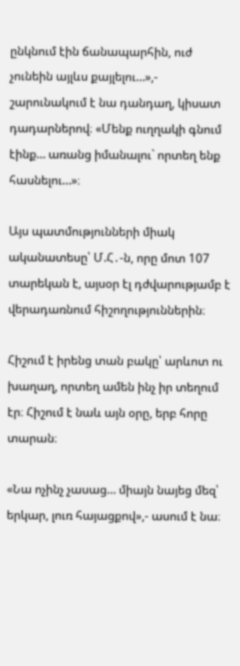ընկնում էին ճանապարհին, ուժ չունեին այլևս քայլելու…»,- շարունակում է նա դանդաղ, կիսատ դադարներով։ «Մենք ուղղակի գնում էինք… առանց իմանալու` որտեղ ենք հասնելու…»։

Այս պատմությունների միակ ականատեսը՝ Մ.Հ․-ն, որը մոտ 107 տարեկան է, այսօր էլ դժվարությամբ է վերադառնում հիշողություններին։

Հիշում է իրենց տան բակը՝ արևոտ ու խաղաղ, որտեղ ամեն ինչ իր տեղում էր։ Հիշում է նաև այն օրը, երբ հորը տարան։

«Նա ոչինչ չասաց… միայն նայեց մեզ՝ երկար, լուռ հայացքով»,- ասում է նա։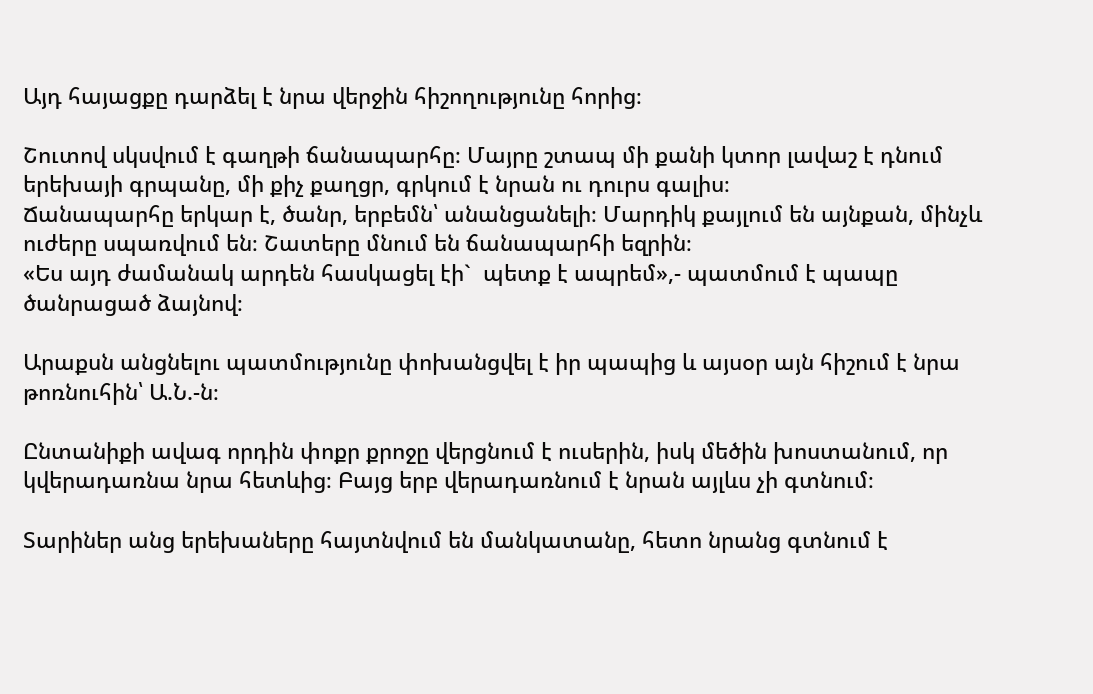Այդ հայացքը դարձել է նրա վերջին հիշողությունը հորից։

Շուտով սկսվում է գաղթի ճանապարհը։ Մայրը շտապ մի քանի կտոր լավաշ է դնում երեխայի գրպանը, մի քիչ քաղցր, գրկում է նրան ու դուրս գալիս։
Ճանապարհը երկար է, ծանր, երբեմն՝ անանցանելի։ Մարդիկ քայլում են այնքան, մինչև ուժերը սպառվում են։ Շատերը մնում են ճանապարհի եզրին։
«Ես այդ ժամանակ արդեն հասկացել էի`  պետք է ապրեմ»,- պատմում է պապը ծանրացած ձայնով։

Արաքսն անցնելու պատմությունը փոխանցվել է իր պապից և այսօր այն հիշում է նրա թոռնուհին՝ Ա.Ն.-ն։

Ընտանիքի ավագ որդին փոքր քրոջը վերցնում է ուսերին, իսկ մեծին խոստանում, որ կվերադառնա նրա հետևից։ Բայց երբ վերադառնում է նրան այլևս չի գտնում։

Տարիներ անց երեխաները հայտնվում են մանկատանը, հետո նրանց գտնում է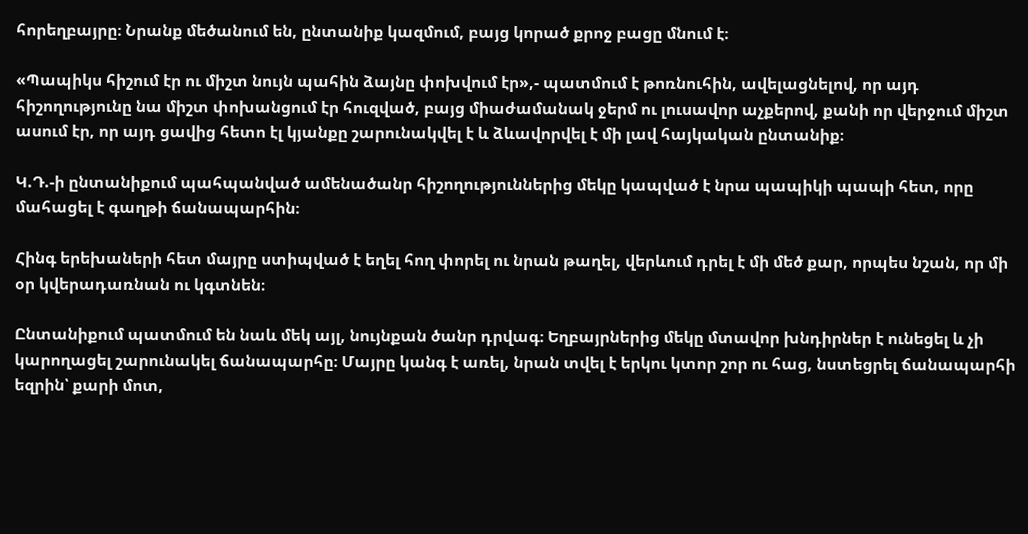հորեղբայրը։ Նրանք մեծանում են, ընտանիք կազմում, բայց կորած քրոջ բացը մնում է։

«Պապիկս հիշում էր ու միշտ նույն պահին ձայնը փոխվում էր»,- պատմում է թոռնուհին, ավելացնելով, որ այդ հիշողությունը նա միշտ փոխանցում էր հուզված, բայց միաժամանակ ջերմ ու լուսավոր աչքերով, քանի որ վերջում միշտ ասում էր, որ այդ ցավից հետո էլ կյանքը շարունակվել է և ձևավորվել է մի լավ հայկական ընտանիք։

Կ.Դ.-ի ընտանիքում պահպանված ամենածանր հիշողություններից մեկը կապված է նրա պապիկի պապի հետ, որը մահացել է գաղթի ճանապարհին։

Հինգ երեխաների հետ մայրը ստիպված է եղել հող փորել ու նրան թաղել, վերևում դրել է մի մեծ քար, որպես նշան, որ մի օր կվերադառնան ու կգտնեն։

Ընտանիքում պատմում են նաև մեկ այլ, նույնքան ծանր դրվագ։ Եղբայրներից մեկը մտավոր խնդիրներ է ունեցել և չի կարողացել շարունակել ճանապարհը։ Մայրը կանգ է առել, նրան տվել է երկու կտոր շոր ու հաց, նստեցրել ճանապարհի եզրին՝ քարի մոտ,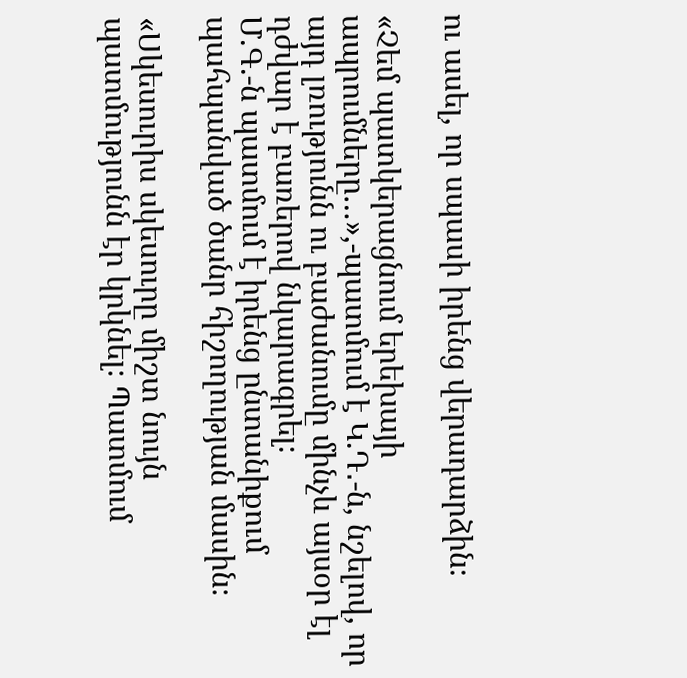ու ասել, որ սպասի իրենց վերադարձին։

«Չեմ պատկերացնում երեխայի ապրումները…»,-պատմում է Կ.Դ․-ն, նշելով, որ այդ լռությունն ու բաժանումը մինչև այսօր էլ դժվար է բառերով նկարագրել։
Մ.Գ.-ն պատմում է իրենց ընտանիքում պահպանված ծանր հիշողության մասին։

«Սկեսուրիս սկեսուրը միշտ նույն պատմությունն էր կրկնել։ Պատմում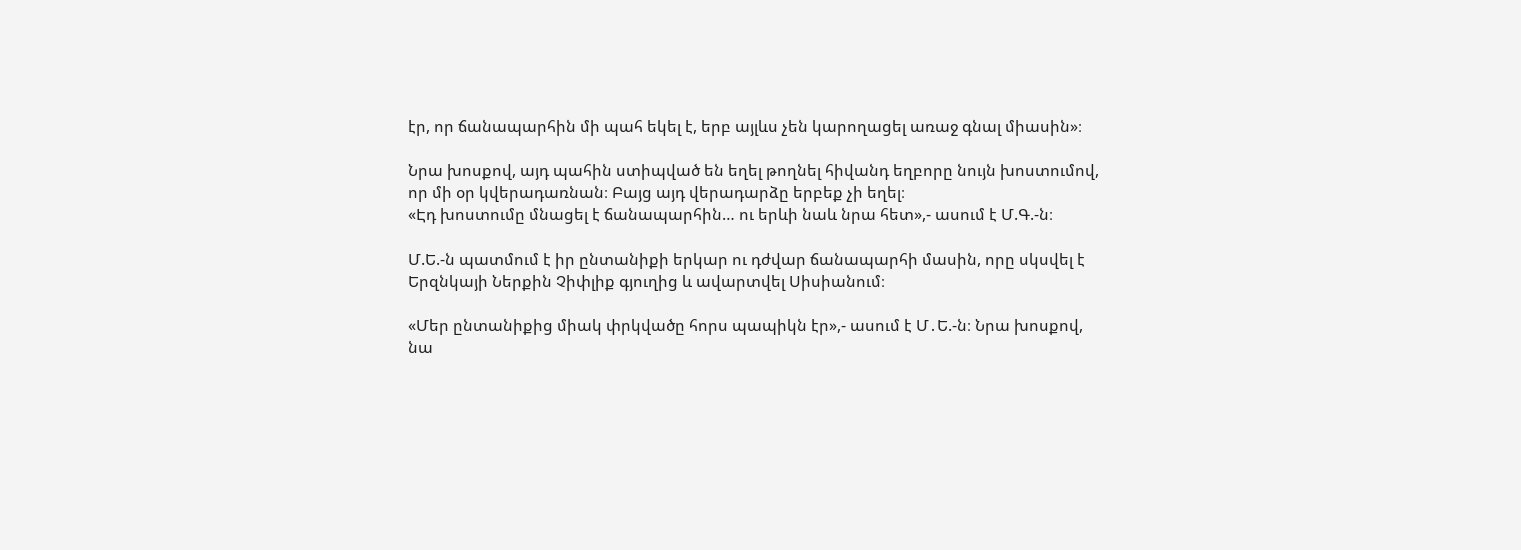էր, որ ճանապարհին մի պահ եկել է, երբ այլևս չեն կարողացել առաջ գնալ միասին»։

Նրա խոսքով, այդ պահին ստիպված են եղել թողնել հիվանդ եղբորը նույն խոստումով, որ մի օր կվերադառնան։ Բայց այդ վերադարձը երբեք չի եղել։
«Էդ խոստումը մնացել է ճանապարհին… ու երևի նաև նրա հետ»,- ասում է Մ.Գ.-ն։

Մ.Ե.-ն պատմում է իր ընտանիքի երկար ու դժվար ճանապարհի մասին, որը սկսվել է Երզնկայի Ներքին Չիփլիք գյուղից և ավարտվել Սիսիանում։

«Մեր ընտանիքից միակ փրկվածը հորս պապիկն էր»,- ասում է Մ․Ե.-ն։ Նրա խոսքով, նա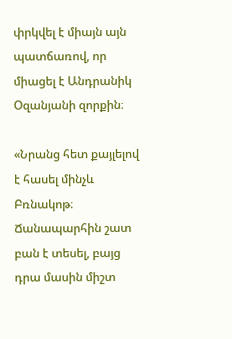փրկվել է միայն այն պատճառով, որ միացել է Անդրանիկ Օզանյանի զորքին։

«Նրանց հետ քայլելով է հասել մինչև Բռնակոթ։ Ճանապարհին շատ բան է տեսել, բայց դրա մասին միշտ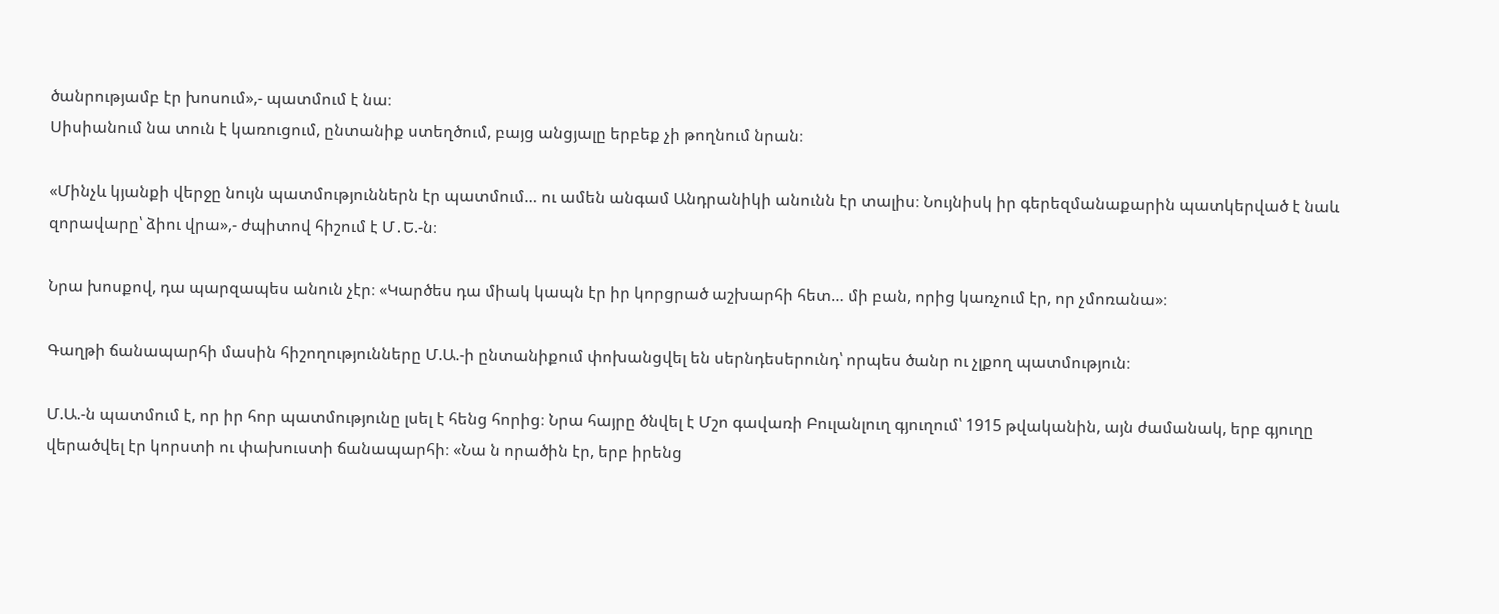ծանրությամբ էր խոսում»,- պատմում է նա։
Սիսիանում նա տուն է կառուցում, ընտանիք ստեղծում, բայց անցյալը երբեք չի թողնում նրան։

«Մինչև կյանքի վերջը նույն պատմություններն էր պատմում… ու ամեն անգամ Անդրանիկի անունն էր տալիս։ Նույնիսկ իր գերեզմանաքարին պատկերված է նաև զորավարը՝ ձիու վրա»,- ժպիտով հիշում է Մ․Ե.-ն։

Նրա խոսքով, դա պարզապես անուն չէր։ «Կարծես դա միակ կապն էր իր կորցրած աշխարհի հետ… մի բան, որից կառչում էր, որ չմոռանա»։

Գաղթի ճանապարհի մասին հիշողությունները Մ.Ա.-ի ընտանիքում փոխանցվել են սերնդեսերունդ՝ որպես ծանր ու չլքող պատմություն։

Մ.Ա.-ն պատմում է, որ իր հոր պատմությունը լսել է հենց հորից։ Նրա հայրը ծնվել է Մշո գավառի Բուլանլուղ գյուղում՝ 1915 թվականին, այն ժամանակ, երբ գյուղը վերածվել էր կորստի ու փախուստի ճանապարհի։ «Նա ն որածին էր, երբ իրենց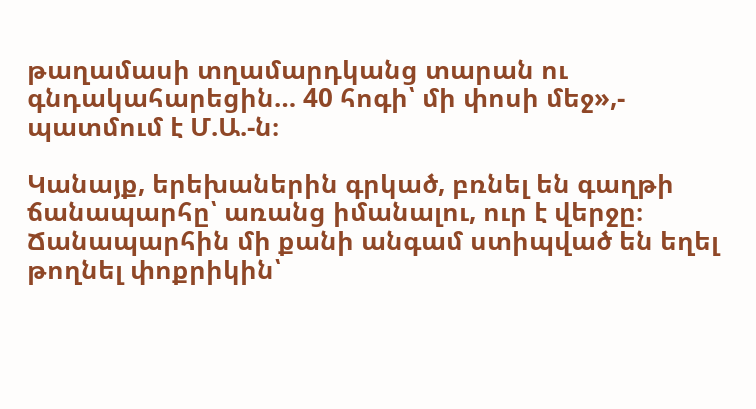թաղամասի տղամարդկանց տարան ու գնդակահարեցին… 40 հոգի՝ մի փոսի մեջ»,- պատմում է Մ.Ա.-ն։

Կանայք, երեխաներին գրկած, բռնել են գաղթի ճանապարհը՝ առանց իմանալու, ուր է վերջը։ Ճանապարհին մի քանի անգամ ստիպված են եղել թողնել փոքրիկին՝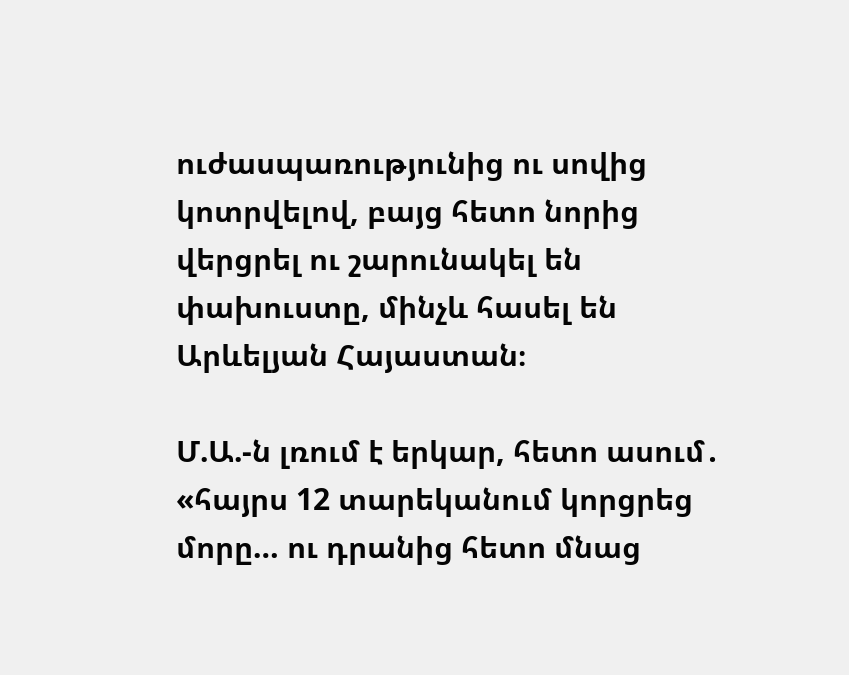ուժասպառությունից ու սովից կոտրվելով, բայց հետո նորից վերցրել ու շարունակել են փախուստը, մինչև հասել են Արևելյան Հայաստան։

Մ.Ա.-ն լռում է երկար, հետո ասում․ «հայրս 12 տարեկանում կորցրեց մորը… ու դրանից հետո մնաց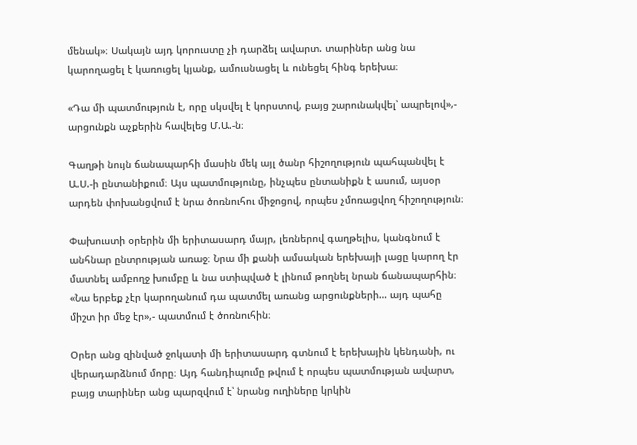մենակ»։ Սակայն այդ կորուստը չի դարձել ավարտ. տարիներ անց նա կարողացել է կառուցել կյանք, ամուսնացել և ունեցել հինգ երեխա։

«Դա մի պատմություն է, որը սկսվել է կորստով, բայց շարունակվել՝ ապրելով»,- արցունքն աչքերին հավելեց Մ.Ա.-ն։

Գաղթի նույն ճանապարհի մասին մեկ այլ ծանր հիշողություն պահպանվել է Ա.Ս.-ի ընտանիքում։ Այս պատմությունը, ինչպես ընտանիքն է ասում, այսօր արդեն փոխանցվում է նրա ծոռնուհու միջոցով, որպես չմոռացվող հիշողություն։

Փախուստի օրերին մի երիտասարդ մայր, լեռներով գաղթելիս, կանգնում է անհնար ընտրության առաջ։ Նրա մի քանի ամսական երեխայի լացը կարող էր մատնել ամբողջ խումբը և նա ստիպված է լինում թողնել նրան ճանապարհին։
«Նա երբեք չէր կարողանում դա պատմել առանց արցունքների… այդ պահը միշտ իր մեջ էր»,- պատմում է ծոռնուհին։

Օրեր անց զինված ջոկատի մի երիտասարդ գտնում է երեխային կենդանի, ու վերադարձնում մորը։ Այդ հանդիպումը թվում է որպես պատմության ավարտ, բայց տարիներ անց պարզվում է՝ նրանց ուղիները կրկին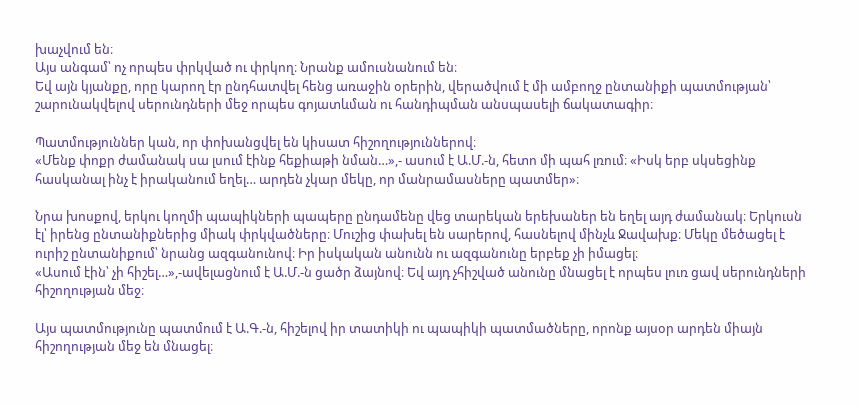խաչվում են։
Այս անգամ՝ ոչ որպես փրկված ու փրկող։ Նրանք ամուսնանում են։
Եվ այն կյանքը, որը կարող էր ընդհատվել հենց առաջին օրերին, վերածվում է մի ամբողջ ընտանիքի պատմության՝ շարունակվելով սերունդների մեջ որպես գոյատևման ու հանդիպման անսպասելի ճակատագիր։

Պատմություններ կան, որ փոխանցվել են կիսատ հիշողություններով։
«Մենք փոքր ժամանակ սա լսում էինք հեքիաթի նման…»,- ասում է Ա.Մ.-ն, հետո մի պահ լռում։ «Իսկ երբ սկսեցինք հասկանալ ինչ է իրականում եղել… արդեն չկար մեկը, որ մանրամասները պատմեր»։

Նրա խոսքով, երկու կողմի պապիկների պապերը ընդամենը վեց տարեկան երեխաներ են եղել այդ ժամանակ։ Երկուսն էլ՝ իրենց ընտանիքներից միակ փրկվածները։ Մուշից փախել են սարերով, հասնելով մինչև Ջավախք։ Մեկը մեծացել է ուրիշ ընտանիքում՝ նրանց ազգանունով։ Իր իսկական անունն ու ազգանունը երբեք չի իմացել։
«Ասում էին՝ չի հիշել…»,-ավելացնում է Ա.Մ.-ն ցածր ձայնով։ Եվ այդ չհիշված անունը մնացել է որպես լուռ ցավ սերունդների հիշողության մեջ։

Այս պատմությունը պատմում է Ա.Գ.-ն, հիշելով իր տատիկի ու պապիկի պատմածները, որոնք այսօր արդեն միայն հիշողության մեջ են մնացել։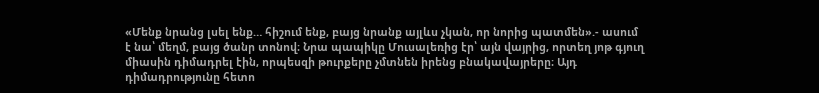«Մենք նրանց լսել ենք… հիշում ենք, բայց նրանք այլևս չկան, որ նորից պատմեն».- ասում է նա՝ մեղմ, բայց ծանր տոնով։ Նրա պապիկը Մուսալեռից էր՝ այն վայրից, որտեղ յոթ գյուղ միասին դիմադրել էին, որպեսզի թուրքերը չմտնեն իրենց բնակավայրերը։ Այդ դիմադրությունը հետո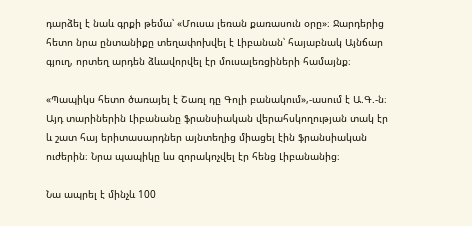դարձել է նաև գրքի թեմա՝ «Մուսա լեռան քառասուն օրը»։ Ջարդերից հետո նրա ընտանիքը տեղափոխվել է Լիբանան՝ հայաբնակ Այնճար գյուղ, որտեղ արդեն ձևավորվել էր մուսալեռցիների համայնք։

«Պապիկս հետո ծառայել է Շառլ դը Գոլի բանակում»,-ասում է Ա.Գ.-ն։ Այդ տարիներին Լիբանանը ֆրանսիական վերահսկողության տակ էր և շատ հայ երիտասարդներ այնտեղից միացել էին ֆրանսիական ուժերին։ Նրա պապիկը ևս զորակոչվել էր հենց Լիբանանից։

Նա ապրել է մինչև 100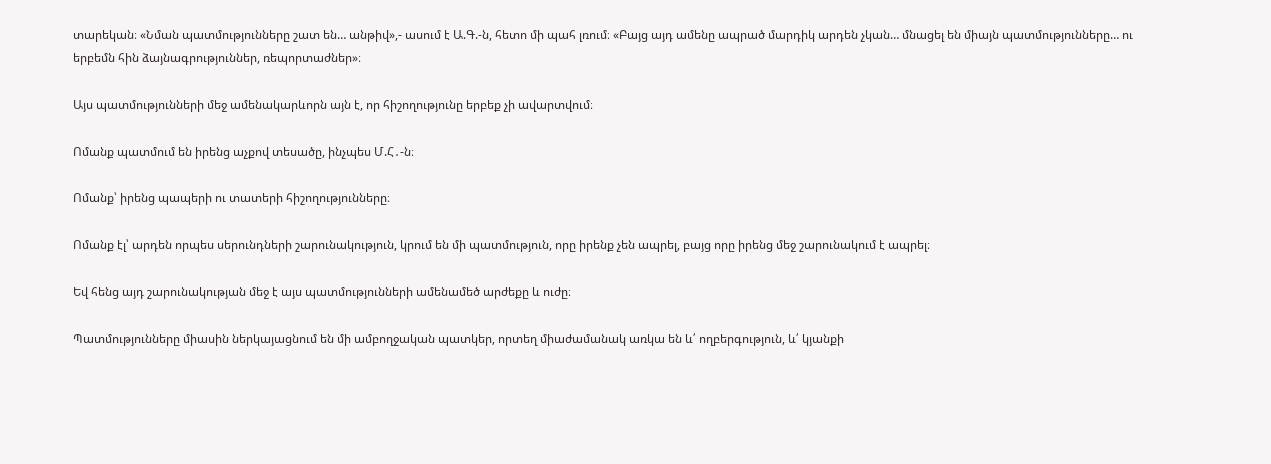տարեկան։ «Նման պատմությունները շատ են… անթիվ»,- ասում է Ա.Գ.-ն, հետո մի պահ լռում։ «Բայց այդ ամենը ապրած մարդիկ արդեն չկան… մնացել են միայն պատմությունները… ու երբեմն հին ձայնագրություններ, ռեպորտաժներ»։

Այս պատմությունների մեջ ամենակարևորն այն է, որ հիշողությունը երբեք չի ավարտվում։

Ոմանք պատմում են իրենց աչքով տեսածը, ինչպես Մ.Հ․-ն։

Ոմանք՝ իրենց պապերի ու տատերի հիշողությունները։

Ոմանք էլ՝ արդեն որպես սերունդների շարունակություն, կրում են մի պատմություն, որը իրենք չեն ապրել, բայց որը իրենց մեջ շարունակում է ապրել։

Եվ հենց այդ շարունակության մեջ է այս պատմությունների ամենամեծ արժեքը և ուժը։

Պատմությունները միասին ներկայացնում են մի ամբողջական պատկեր, որտեղ միաժամանակ առկա են և՛ ողբերգություն, և՛ կյանքի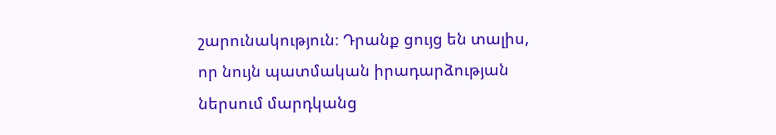շարունակություն։ Դրանք ցույց են տալիս, որ նույն պատմական իրադարձության ներսում մարդկանց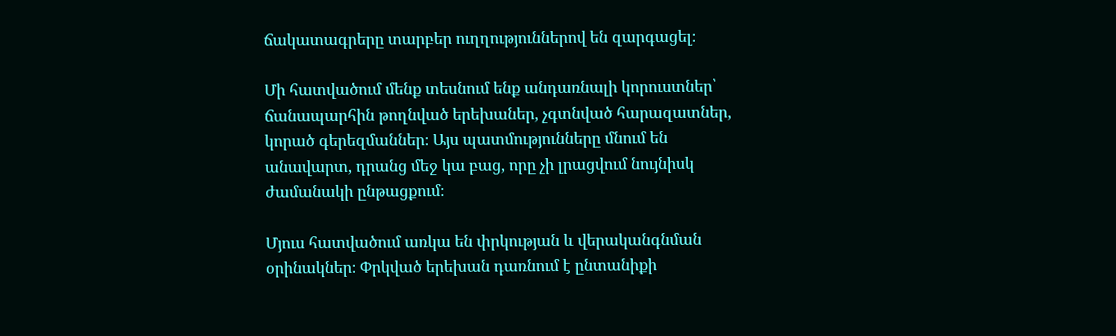ճակատագրերը տարբեր ուղղություններով են զարգացել։

Մի հատվածում մենք տեսնում ենք անդառնալի կորուստներ՝ ճանապարհին թողնված երեխաներ, չգտնված հարազատներ, կորած գերեզմաններ։ Այս պատմությունները մնում են անավարտ, դրանց մեջ կա բաց, որը չի լրացվում նույնիսկ ժամանակի ընթացքում։

Մյուս հատվածում առկա են փրկության և վերականգնման օրինակներ։ Փրկված երեխան դառնում է ընտանիքի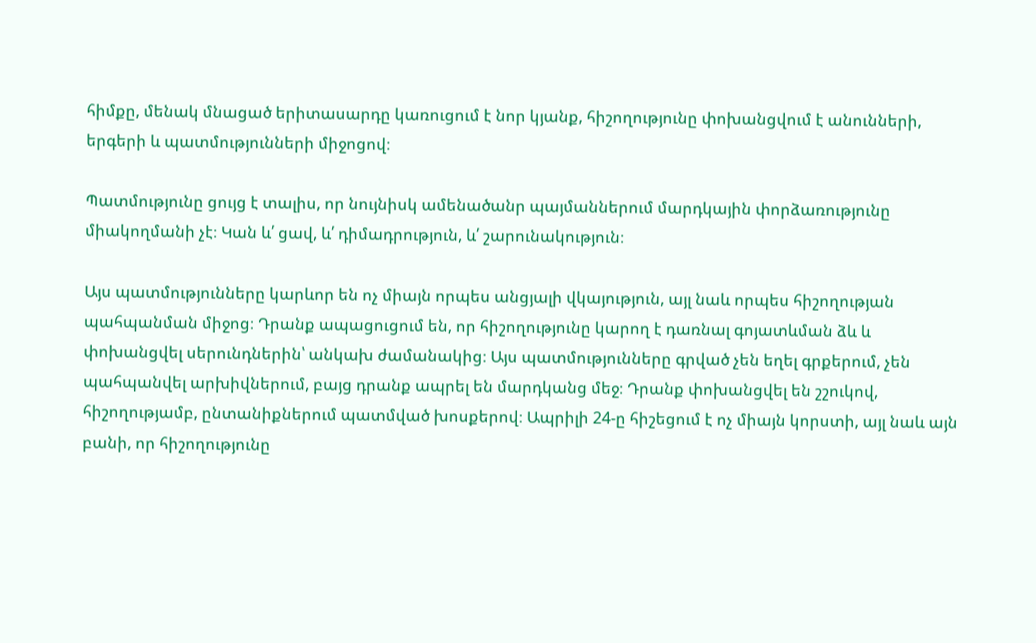հիմքը, մենակ մնացած երիտասարդը կառուցում է նոր կյանք, հիշողությունը փոխանցվում է անունների, երգերի և պատմությունների միջոցով։

Պատմությունը ցույց է տալիս, որ նույնիսկ ամենածանր պայմաններում մարդկային փորձառությունը միակողմանի չէ։ Կան և՛ ցավ, և՛ դիմադրություն, և՛ շարունակություն։

Այս պատմությունները կարևոր են ոչ միայն որպես անցյալի վկայություն, այլ նաև որպես հիշողության պահպանման միջոց։ Դրանք ապացուցում են, որ հիշողությունը կարող է դառնալ գոյատևման ձև և փոխանցվել սերունդներին՝ անկախ ժամանակից։ Այս պատմությունները գրված չեն եղել գրքերում, չեն պահպանվել արխիվներում, բայց դրանք ապրել են մարդկանց մեջ։ Դրանք փոխանցվել են շշուկով, հիշողությամբ, ընտանիքներում պատմված խոսքերով։ Ապրիլի 24-ը հիշեցում է ոչ միայն կորստի, այլ նաև այն բանի, որ հիշողությունը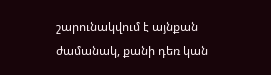շարունակվում է այնքան ժամանակ, քանի դեռ կան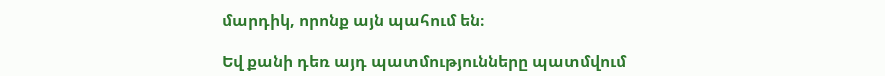մարդիկ, որոնք այն պահում են։

Եվ քանի դեռ այդ պատմությունները պատմվում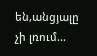են,անցյալը չի լռում...